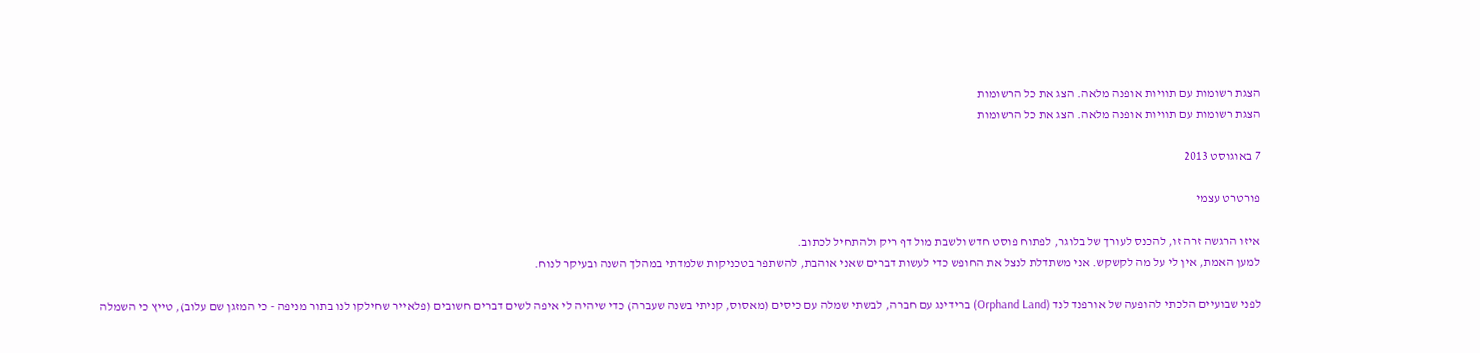הצגת רשומות עם תוויות אופנה מלאה. הצג את כל הרשומות
הצגת רשומות עם תוויות אופנה מלאה. הצג את כל הרשומות

7 באוגוסט 2013

פורטרט עצמי

איזו הרגשה זרה זו, להכנס לעורך של בלוגר, לפתוח פוסט חדש ולשבת מול דף ריק ולהתחיל לכתוב.
למען האמת, אין לי על מה לקשקש. אני משתדלת לנצל את החופש כדי לעשות דברים שאני אוהבת, להשתפר בטכניקות שלמדתי במהלך השנה ובעיקר לנוח.

לפני שבועיים הלכתי להופעה של אורפנד לנד (Orphand Land) ברידינג עם חברה, לבשתי שמלה עם כיסים (מאסוס, קניתי בשנה שעברה) כדי שיהיה לי איפה לשים דברים חשובים (פלאייר שחילקו לנו בתור מניפה - כי המזגן שם עלוב), טייץ כי השמלה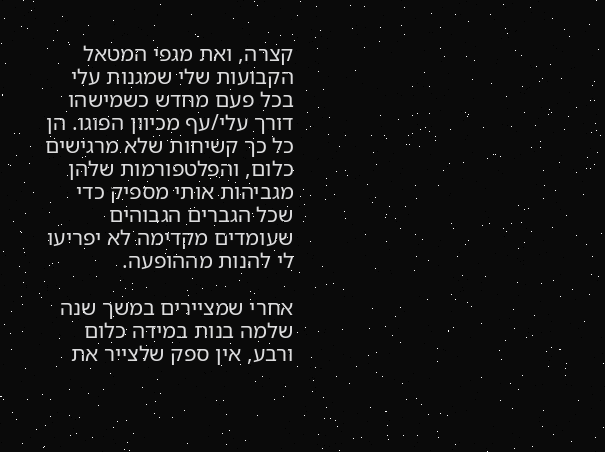קצרה, ואת מגפי המטאל הקבועות שלי שמגנות עלי בכל פעם מחדש כשמישהו דורך עלי/עף מכיוון הפוגו. הן כל כך קשיחות שלא מרגישים כלום, והפלטפורמות שלהן מגביהות אותי מספיק כדי שכל הגברים הגבוהים שעומדים מקדימה לא יפריעו לי להנות מההופעה.

אחרי שמציירים במשך שנה שלמה בנות במידה כלום ורבע, אין ספק שלצייר את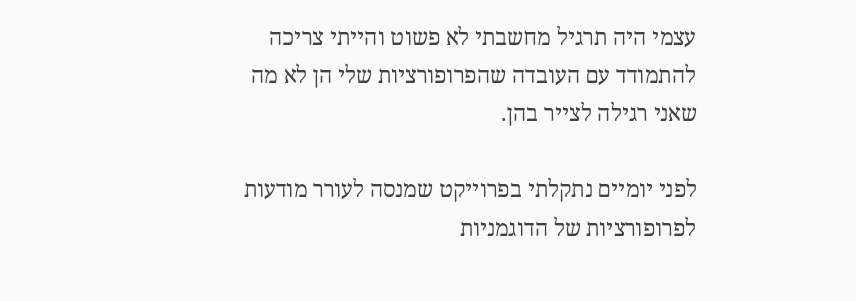עצמי היה תרגיל מחשבתי לא פשוט והייתי צריכה להתמודד עם העובדה שהפרופורציות שלי הן לא מה שאני רגילה לצייר בהן.

לפני יומיים נתקלתי בפרוייקט שמנסה לעורר מודעות לפרופורציות של הדוגמניות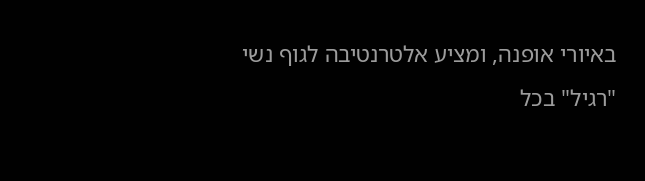באיורי אופנה, ומציע אלטרנטיבה לגוף נשי "רגיל" בכל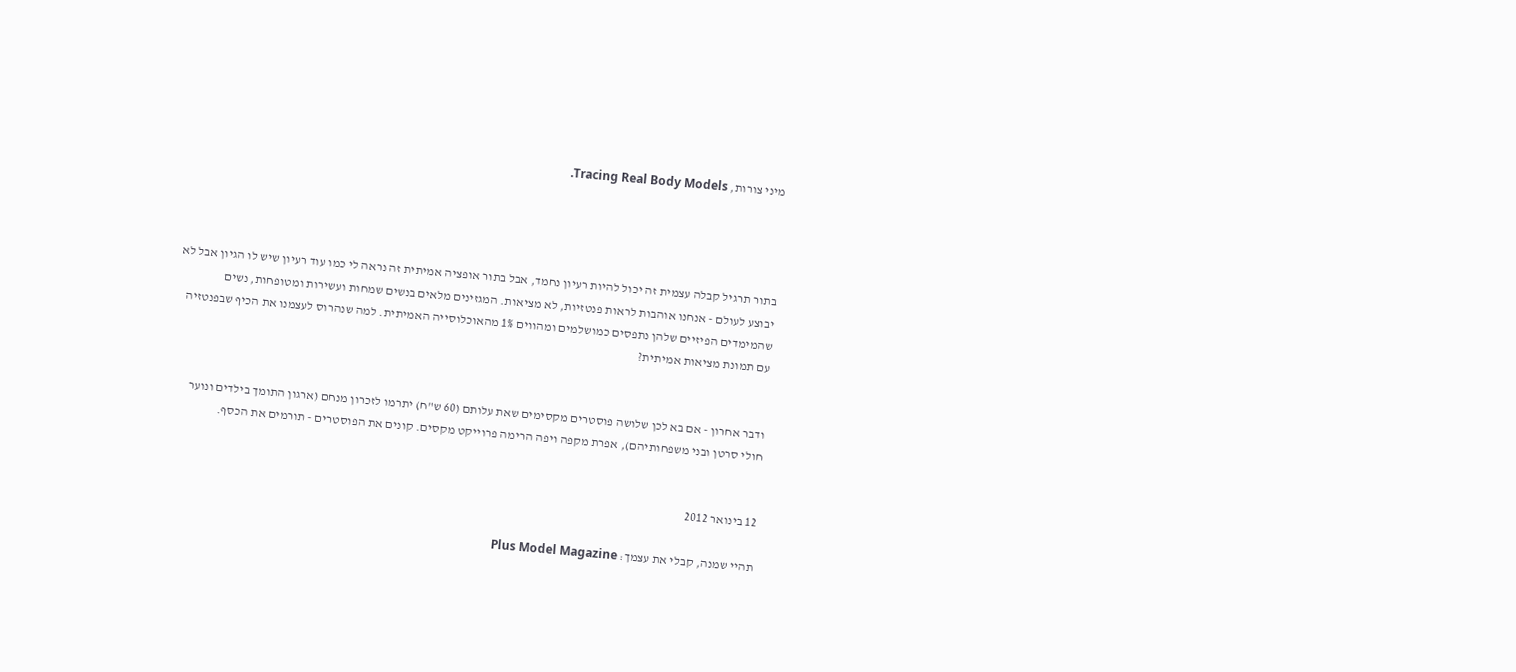מיני צורות, Tracing Real Body Models.




בתור תרגיל קבלה עצמית זה יכול להיות רעיון נחמד, אבל בתור אופציה אמיתית זה נראה לי כמו עוד רעיון שיש לו הגיון אבל לא יבוצע לעולם - אנחנו אוהבות לראות פנטזיות, לא מציאות. המגזינים מלאים בנשים שמחות ועשירות ומטופחות, נשים שהמימדים הפיזיים שלהן נתפסים כמושלמים ומהווים 1% מהאוכלוסייה האמיתית. למה שנהרוס לעצמנו את הכיף שבפנטזיה עם תמונת מציאות אמיתית?


ודבר אחרון - אם בא לכן שלושה פוסטרים מקסימים שאת עלותם (60 ש"ח) יתרמו לזכרון מנחם (ארגון התומך בילדים ונוער חולי סרטן ובני משפחותיהם), אפרת מקפה ויפה הרימה פרוייקט מקסים. קונים את הפוסטרים - תורמים את הכסף.


12 בינואר 2012

תהיי שמנה, קבלי את עצמך: Plus Model Magazine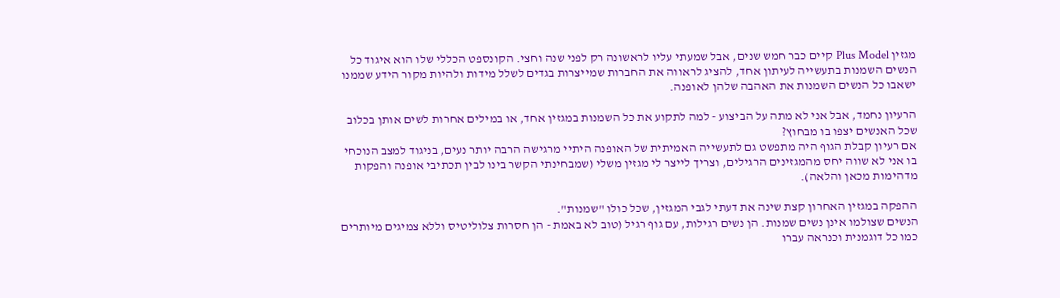מגזין Plus Model קיים כבר חמש שנים, אבל שמעתי עליו לראשונה רק לפני שנה וחצי. הקונספט הכללי שלו הוא איגוד כל הנשים השמנות בתעשייה לעיתון אחד, להציג לראווה את החברות שמייצרות בגדים לשלל מידות ולהיות מקור הידע שממנו ישאבו כל הנשים השמנות את האהבה שלהן לאופנה.

הרעיון נחמד, אבל אני לא מתה על הביצוע - למה לתקוע את כל השמנות במגזין אחד, או במילים אחרות לשים אותן בכלוב שכל האנשים יצפו בו מבחוץ?
אם רעיון קבלת הגוף היה מתפשט גם לתעשייה האמיתית של האופנה היתיי מרגישה הרבה יותר נעים, בניגוד למצב הנוכחי בו אני לא שווה יחס מהמגזינים הרגילים, וצריך לייצר לי מגזין משלי (שמבחינתי הקשר בינו לבין תכתיבי אופנה והפקות מדהימות מכאן והלאה).

ההפקה במגזין האחרון קצת שינה את דעתי לגבי המגזין, שכל כולו "שמנות".
הנשים שצולמו אינן נשים שמנות. הן נשים רגילות, עם גוף רגיל (טוב לא באמת - הן חסרות צלוליטיס וללא צמיגים מיותרים כמו כל דוגמנית וכנראה עברו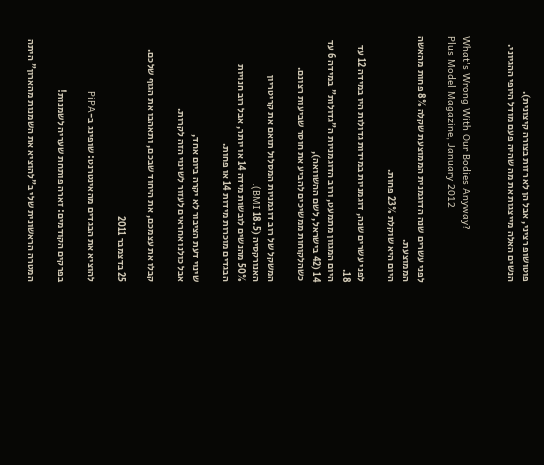פוטושופ רציני, אבל הן לא רזות בצורה קיצונית).
הנשים האלה מייצגות את מה שהיה פעם מודל היופי ההגיוני.


What's Wrong With Our Bodies Anyway?
Plus Model Magazine, January 2012

לפני עשרים שנה הדוגמנית הממוצעת שקלה 8% פחות מהאשה הממוצעת.
היום היא שוקלת 23% פחות.

לפני עשרים שנה, דוגמניות במידות גדולות היו במידה 12 עד 18.
היום המגוון מתמעט, ורוב הדוגמניות ה"גדולות" במידה 6 עד 14 (42 בישראל, לשם ההשוואה),
כשהלקוחות ממשיכים להביע את חוסר שביעות רצונם.

המשקל של רוב דוגמניות המסלול תואם את קריטריון האנורקסיה (18.5 BMI).
50% מהנשים לובשות מידה 14 או יותר, אבל רוב חנויות הבגדים מוכרות מידות 14 או פחות.

שינוי דעת הציבור לא יקרה ביום אחד,
אבל כולנו אחראים לעזור לשינוי הזה לקרות.

קבלו את עצמכם, את היחוד שבכם, ותאהבו את הגוף שלכם.

25 בדצמבר 2011

להוציא את הבגדים מהאינטרנט: שופינג ב-PiPA

בפרקים הקודמים: זארה פותחת שעריה לשמנות!

המטרה הראשונית שלי ב"להוציא את השמנות מהארון" היתה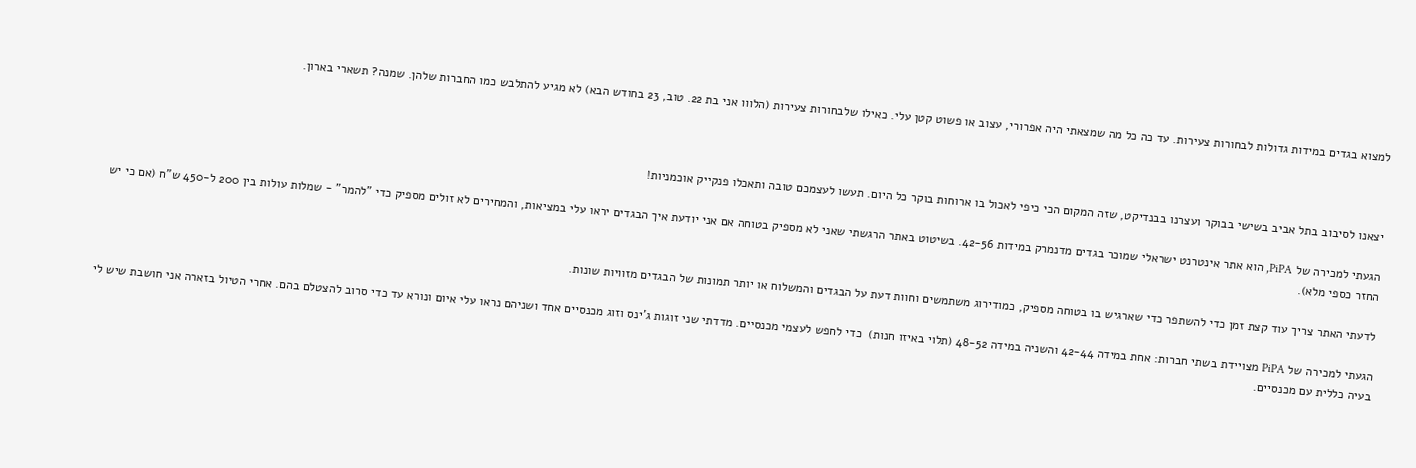למצוא בגדים במידות גדולות לבחורות צעירות. עד כה כל מה שמצאתי היה אפרורי, עצוב או פשוט קטן עלי. כאילו שלבחורות צעירות (הלווו אני בת 22. טוב, 23 בחודש הבא) לא מגיע להתלבש כמו החברות שלהן. שמנה? תשארי בארון.



יצאנו לסיבוב בתל אביב בשישי בבוקר ועצרנו בבנדיקט, שזה המקום הכי כיפי לאכול בו ארוחות בוקר כל היום. תעשו לעצמכם טובה ותאכלו פנקייק אוכמניות!

הגעתי למכירה של PiPA, הוא אתר אינטרנט ישראלי שמוכר בגדים מדנמרק במידות 42-56. בשיטוט באתר הרגשתי שאני לא מספיק בטוחה אם אני יודעת איך הבגדים יראו עלי במציאות, והמחירים לא זולים מספיק כדי "להמר" - שמלות עולות בין 200 ל-450 ש"ח (אם כי יש החזר כספי מלא).

לדעתי האתר צריך עוד קצת זמן כדי להשתפר כדי שארגיש בו בטוחה מספיק, כמודירוג משתמשים וחוות דעת על הבגדים והמשלוח או יותר תמונות של הבגדים מזוויות שונות.

הגעתי למכירה של PiPA מצויידת בשתי חברות: אחת במידה 42-44 והשניה במידה 48-52 (תלוי באיזו חנות)  כדי לחפש לעצמי מכנסיים. מדדתי שני זוגות ג'ינס וזוג מכנסיים אחד ושניהם נראו עלי איום ונורא עד כדי סרוב להצטלם בהם. אחרי הטיול בזארה אני חושבת שיש לי בעיה כללית עם מכנסיים.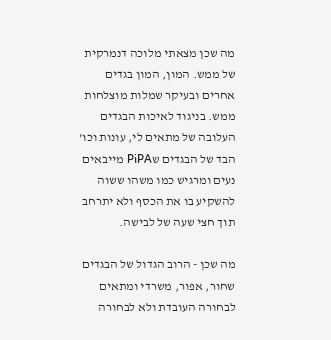מה שכן מצאתי מלוכה דנמרקית של ממש. המון, המון בגדים אחרים ובעיקר שמלות מוצלחות ממש. בניגוד לאיכות הבגדים העלובה של מתאים לי, עונות וכו' הבד של הבגדים שPiPA מייבאים נעים ומרגיש כמו משהו ששוה להשקיע בו את הכסף ולא יתרחב תוך חצי שעה של לבישה.

מה שכן - הרוב הגדול של הבגדים שחור, אפור, משרדי ומתאים לבחורה העובדת ולא לבחורה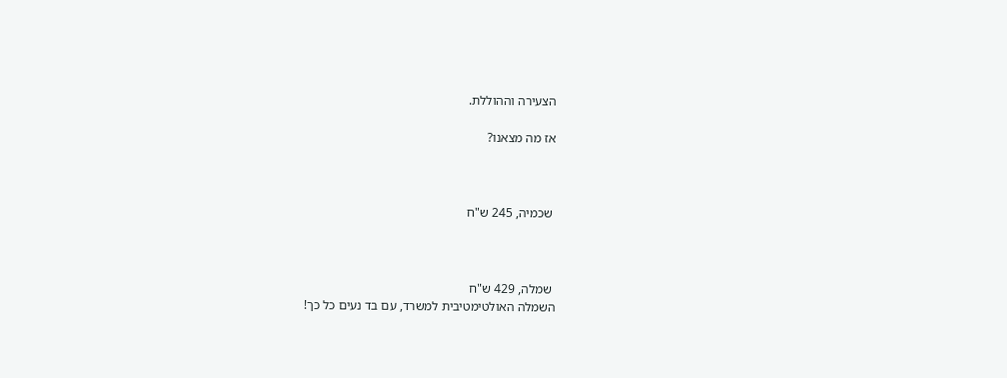הצעירה וההוללת.

אז מה מצאנו?



 שכמיה, 245 ש"ח



 שמלה, 429 ש"ח
השמלה האולטימטיבית למשרד, עם בד נעים כל כך!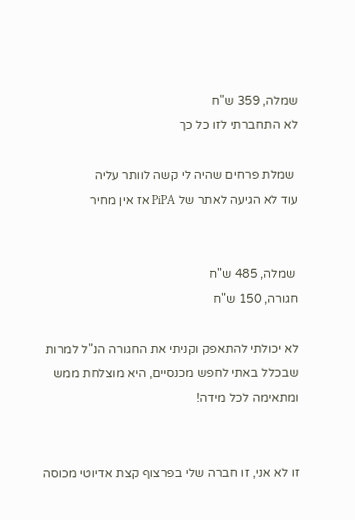שמלה, 359 ש"ח
לא התחברתי לזו כל כך

 שמלת פרחים שהיה לי קשה לוותר עליה
עוד לא הגיעה לאתר של PiPA אז אין מחיר


 שמלה, 485 ש"ח
חגורה, 150 ש"ח

לא יכולתי להתאפק וקניתי את החגורה הנ"ל למרות שבכלל באתי לחפש מכנסיים, היא מוצלחת ממש ומתאימה לכל מידה!


זו לא אני, זו חברה שלי בפרצוף קצת אדיוטי מכוסה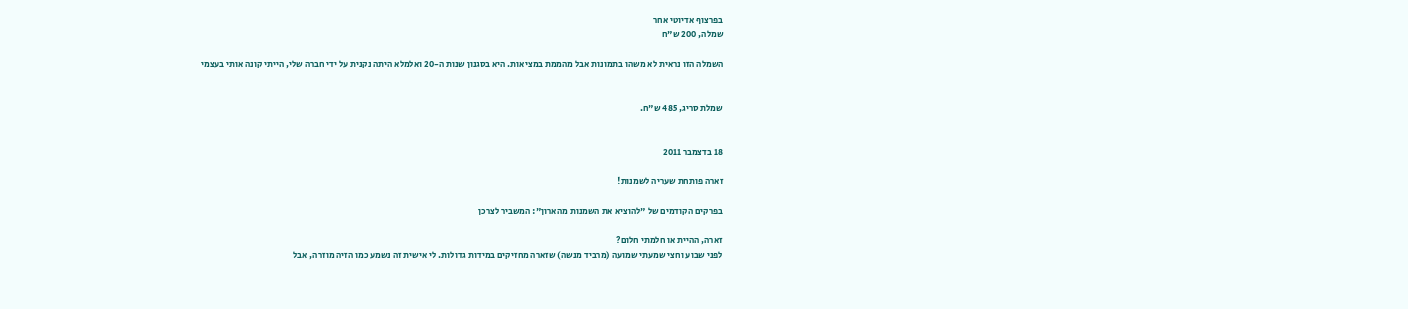בפרצוף אדיוטי אחר
שמלה, 200 ש"ח

השמלה הזו נראית לא משהו בתמונות אבל מהממת במציאות. היא בסגנון שנות ה-20 ואלמלא היתה נקנית על ידי חברה שלי, הייתי קונה אותי בעצמי


שמלת סריג, 485 ש"ח.


18 בדצמבר 2011

זארה פותחת שעריה לשמנות!

בפרקים הקודמים של "להוציא את השמנות מהארון": המשביר לצרכן

זארה, ההיית או חלמתי חלום?
לפני שבוע וחצי שמעתי שמועה (מרביד מנשה) שזארה מחזיקים במידות גדולות. לי אישית זה נשמע כמו הזיה מוזרה, אבל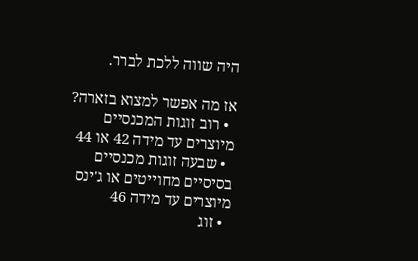היה שווה ללכת לברר.

אז מה אפשר למצוא בזארה?
  • רוב זוגות המכנסיים מיוצרים עד מידה 42 או 44
  • שבעה זוגות מכנסיים בסיסיים מחוייטים או ג'ינס מיוצרים עד מידה 46
  • זוג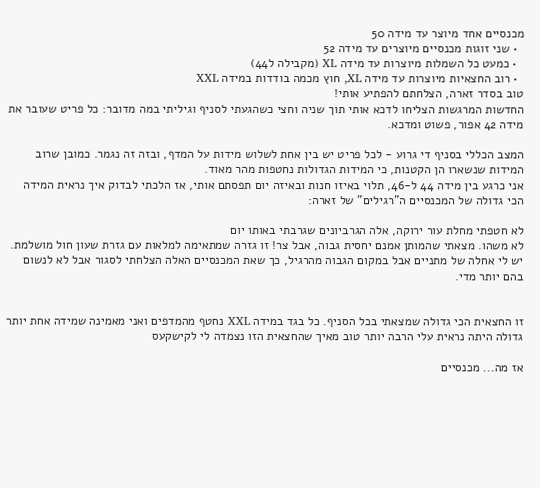מכנסיים אחד מיוצר עד מידה 50
  • שני זוגות מכנסיים מיוצרים עד מידה 52
  • כמעט כל השמלות מיוצרות עד מידה XL (מקבילה ל44)
  • רוב החצאיות מיוצרות עד מידה XL, חוץ מכמה בודדות במידה XXL
טוב בסדר זארה, הצלחתם להפתיע אותי!
החדשות המרגשות הצליחו לדכא אותי תוך שניה וחצי כשהגעתי לסניף וגיליתי במה מדובר: כל פריט שעובר את מידה 42 אפור, פשוט ומדכא.

המצב הכללי בסניף די גרוע - לכל פריט יש בין אחת לשלוש מידות על המדף, ובזה זה נגמר. כמובן שרוב המידות שנשארו הן הקטנות, כי המידות הגדולות נחטפות מהר מאוד.
אני כרגע בין מידה 44 ל-46, תלוי באיזו חנות ובאיזה יום תפסתם אותי, אז הלכתי לבדוק איך נראית המידה הכי גדולה של המכנסיים ה"רגילים" של זארה:

לא חטפתי מחלת עור ירוקה, אלה הגרביונים שגרבתי באותו יום
לא משהו. מצאתי שהמותן אמנם יחסית גבוה, אבל צר! זו גזרה שמתאימה למלאות עם גזרת שעון חול מושלמת.
יש לי אחלה של מתניים אבל במקום הגבוה מהרגיל, כך שאת המכנסיים האלה הצלחתי לסגור אבל לא לנשום בהם יותר מדי.


זו החצאית הכי גדולה שמצאתי בכל הסניף. כל בגד במידה XXL נחטף מהמדפים ואני מאמינה שמידה אחת יותר גדולה היתה נראית עלי הרבה יותר טוב מאיך שהחצאית הזו נצמדה לי לקישקעס

אז מה... מכנסיים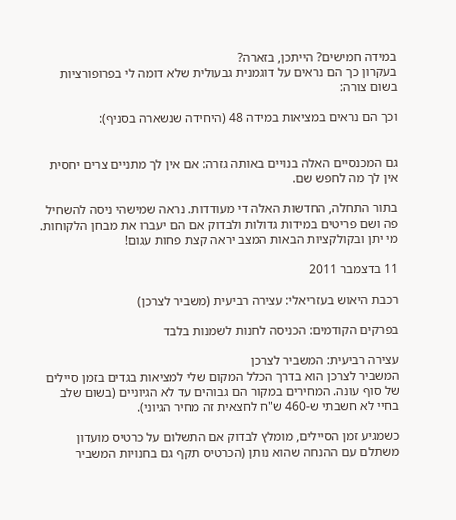במידה חמישים? הייתכן, בזארה?
בעקרון כך הם נראים על דוגמנית גבעולית שלא דומה לי בפרופורציות בשום צורה:

וכך הם נראים במציאות במידה 48 (היחידה שנשארה בסניף):


גם המכנסיים האלה בנויים באותה גזרה: אם אין לך מתניים צרים יחסית אין לך מה לחפש שם.

בתור התחלה, החדשות האלה די מעודדות. נראה שמישהי ניסה להשחיל פה ושם פריטים במידות גדולות ולבדוק אם הם יעברו את מבחן הלקוחות. מי יתן ובקולקציות הבאות המצב יראה קצת פחות עגום!

11 בדצמבר 2011

רכבת היאוש בעזריאלי: עצירה רביעית (משביר לצרכן)

בפרקים הקודמים: הכניסה לחנות לשמנות בלבד

עצירה רביעית: המשביר לצרכן
המשביר לצרכן הוא בדרך הכלל המקום שלי למציאות בגדים בזמן סיילים של סוף עונה. המחירים במקור הם גבוהים עד לא הגיוניים (בשום שלב בחיי לא חשבתי ש-460 ש"ח לחצאית זה מחיר הגיוני).

כשמגיע זמן הסיילים, מומלץ לבדוק אם התשלום על כרטיס מועדון משתלם עם ההנחה שהוא נותן (הכרטיס תקף גם בחנויות המשביר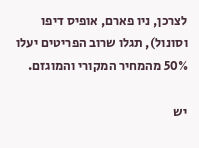לצרכן, ניו פארם, אופיס דיפו וסונול), תגלו שרוב הפריטים יעלו 50% מהמחיר המקורי והמוגזם.

יש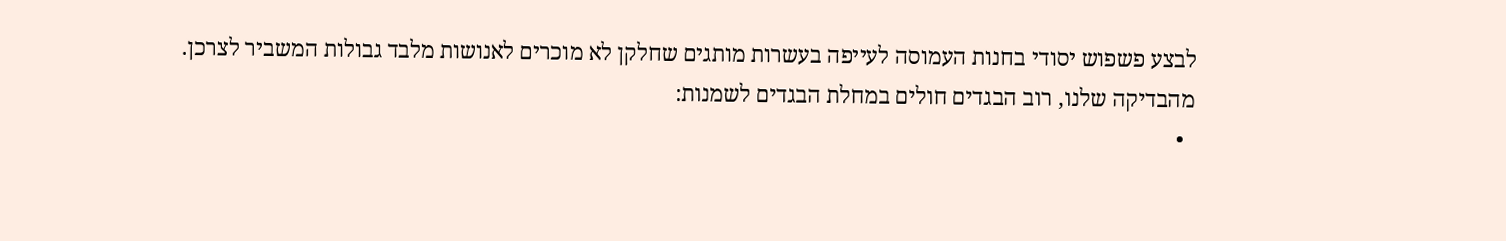לבצע פשפוש יסודי בחנות העמוסה לעייפה בעשרות מותגים שחלקן לא מוכרים לאנושות מלבד גבולות המשביר לצרכן. מהבדיקה שלנו, רוב הבגדים חולים במחלת הבגדים לשמנות:
  •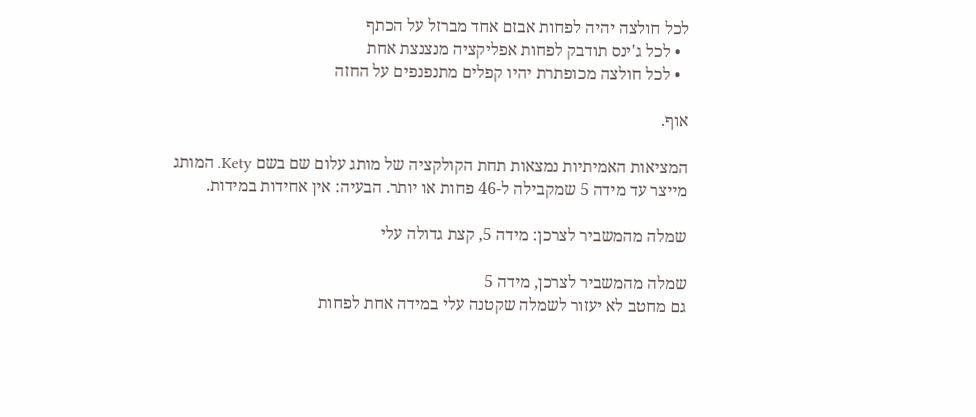לכל חולצה יהיה לפחות אבזם אחד מברזל על הכתף
  • לכל ג'ינס תודבק לפחות אפליקציה מנצנצת אחת
  • לכל חולצה מכופתרת יהיו קפלים מתנפנפים על החזה

אוף.

המציאות האמיתיות נמצאות תחת הקולקציה של מותג עלום שם בשם Kety. המותג מייצר עד מידה 5 שמקבילה ל-46 פחות או יותר. הבעיה: אין אחידות במידות.

שמלה מהמשביר לצרכן: מידה 5, קצת גדולה עלי

שמלה מהמשביר לצרכן, מידה 5
גם מחטב לא יעזור לשמלה שקטנה עלי במידה אחת לפחות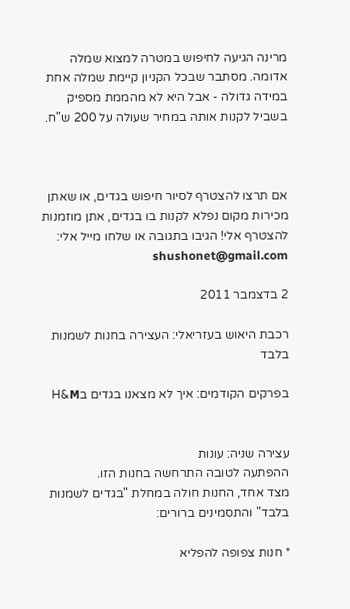מרינה הגיעה לחיפוש במטרה למצוא שמלה אדומה. מסתבר שבכל הקניון קיימת שמלה אחת במידה גדולה - אבל היא לא מהממת מספיק בשביל לקנות אותה במחיר שעולה על 200 ש"ח.



אם תרצו להצטרף לסיור חיפוש בגדים, או שאתן מכירות מקום נפלא לקנות בו בגדים, אתן מוזמנות להצטרף אלי! הגיבו בתגובה או שלחו מייל אלי: shushonet@gmail.com

2 בדצמבר 2011

רכבת היאוש בעזריאלי: העצירה בחנות לשמנות בלבד

בפרקים הקודמים: איך לא מצאנו בגדים בH&M


עצירה שניה: עונות
ההפתעה לטובה התרחשה בחנות הזו.
מצד אחד, החנות חולה במחלת "בגדים לשמנות בלבד" והתסמינים ברורים:

* חנות צפופה להפליא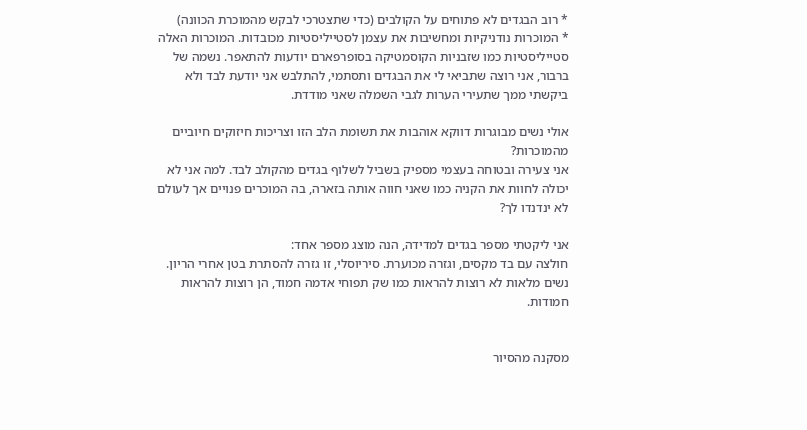* רוב הבגדים לא פתוחים על הקולבים (כדי שתצטרכי לבקש מהמוכרת הכוונה)
* המוכרות נודניקיות ומחשיבות את עצמן לסטייליסטיות מכובדות. המוכרות האלה סטייליסטיות כמו שזבניות הקוסמטיקה בסופרפארם יודעות להתאפר. נשמה של ברבור, אני רוצה שתביאי לי את הבגדים ותסתמי, להתלבש אני יודעת לבד ולא ביקשתי ממך שתעירי הערות לגבי השמלה שאני מודדת.

אולי נשים מבוגרות דווקא אוהבות את תשומת הלב הזו וצריכות חיזוקים חיוביים מהמוכרות?
אני צעירה ובטוחה בעצמי מספיק בשביל לשלוף בגדים מהקולב לבד. למה אני לא יכולה לחוות את הקניה כמו שאני חווה אותה בזארה, בה המוכרים פנויים אך לעולם לא ינדנדו לך?

אני ליקטתי מספר בגדים למדידה, הנה מוצג מספר אחד:
חולצה עם בד מקסים, וגזרה מכוערת. סיריוסלי, זו גזרה להסתרת בטן אחרי הריון. נשים מלאות לא רוצות להראות כמו שק תפוחי אדמה חמוד, הן רוצות להראות חמודות.


מסקנה מהסיור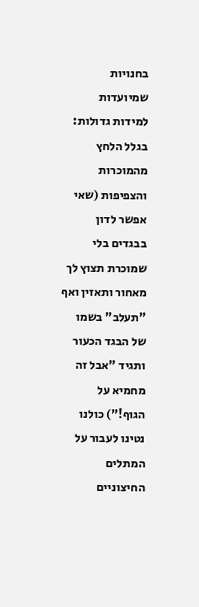בחנויות שמיועדות למידות גדולות: בגלל הלחץ מהמוכרות והצפיפות (שאי אפשר לדון בבגדים בלי שמוכרת תצוץ לך מאחור ותאזין ואף "תעלב" בשמו של הבגד הכעור ותגיד "אבל זה מחמיא על הגוף!") כולנו נטינו לעבור על המתלים החיצוניים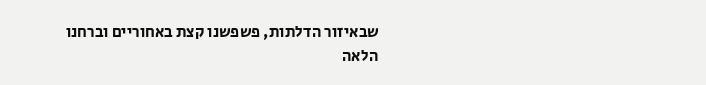שבאיזור הדלתות, פשפשנו קצת באחוריים וברחנו הלאה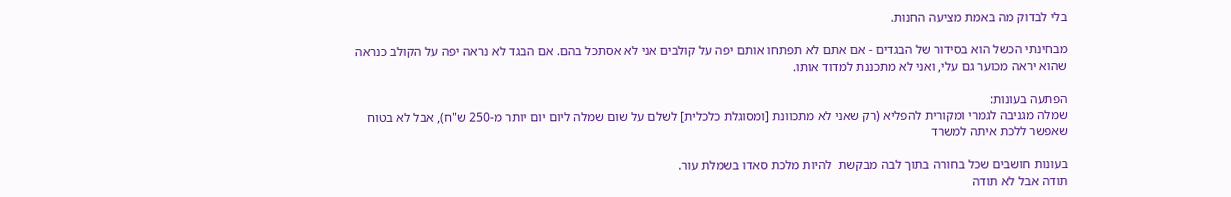בלי לבדוק מה באמת מציעה החנות.

מבחינתי הכשל הוא בסידור של הבגדים - אם אתם לא תפתחו אותם יפה על קולבים אני לא אסתכל בהם. אם הבגד לא נראה יפה על הקולב כנראה שהוא יראה מכוער גם עלי, ואני לא מתכננת למדוד אותו.

הפתעה בעונות:
שמלה מגניבה לגמרי ומקורית להפליא (רק שאני לא מתכוונת [ומסוגלת כלכלית] לשלם על שום שמלה ליום יום יותר מ-250 ש"ח), אבל לא בטוח שאפשר ללכת איתה למשרד

בעונות חושבים שכל בחורה בתוך לבה מבקשת  להיות מלכת סאדו בשמלת עור.
תודה אבל לא תודה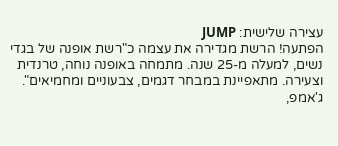עצירה שלישית: JUMP
הפתעה! הרשת מגדירה את עצמה כ"רשת אופנה של בגדי נשים, למעלה מ-25 שנה. מתמחה באופנה נוחה, טרנדית וצעירה. מתאפיינת במבחר דגמים, צבעוניים ומחמיאים".
ג'אמפ,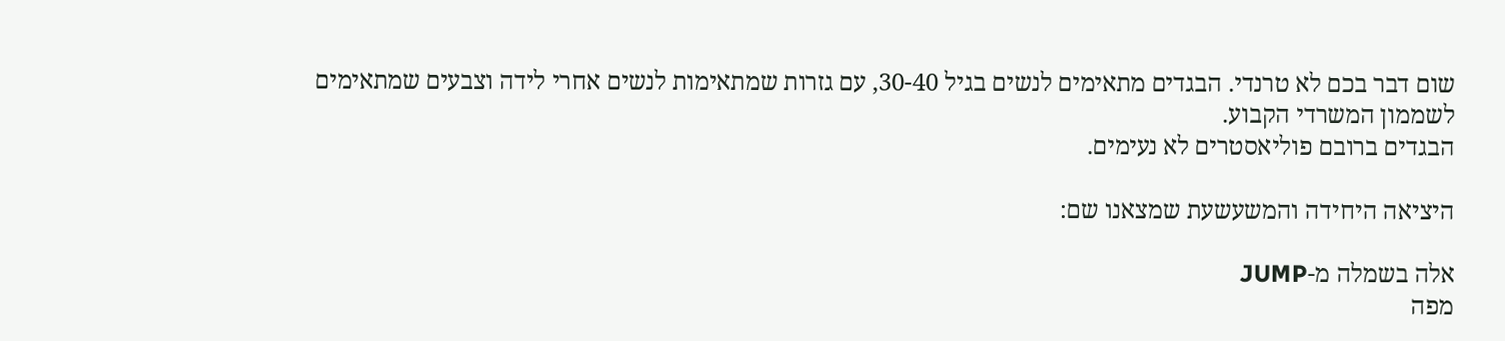שום דבר בכם לא טרנדי. הבגדים מתאימים לנשים בגיל 30-40, עם גזרות שמתאימות לנשים אחרי לידה וצבעים שמתאימים לשממון המשרדי הקבוע.
הבגדים ברובם פוליאסטרים לא נעימים.

היציאה היחידה והמשעשעת שמצאנו שם:

אלה בשמלה מ-JUMP
מפה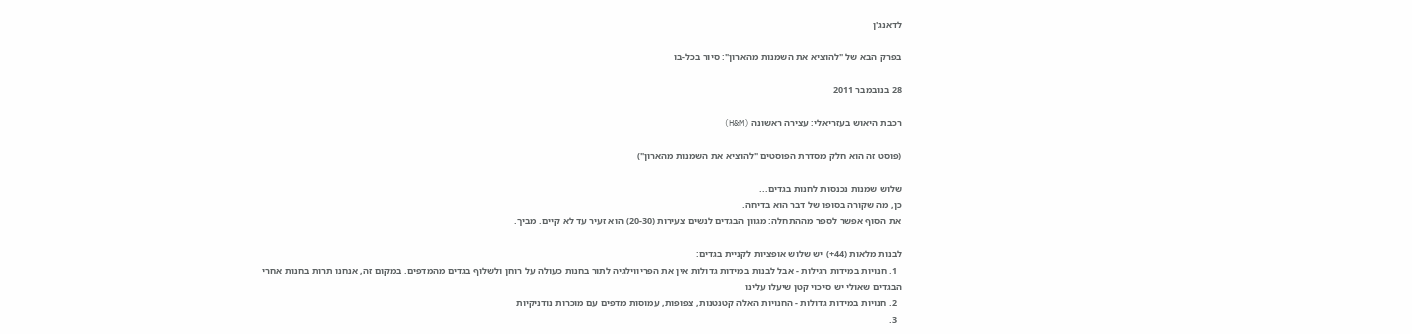לדאנג'ן

בפרק הבא של "להוציא את השמנות מהארון": סיור בכל-בו

28 בנובמבר 2011

רכבת היאוש בעזריאלי: עצירה ראשונה (H&M)

(פוסט זה הוא חלק מסדרת הפוסטים "להוציא את השמנות מהארון")

שלוש שמנות נכנסות לחנות בגדים...
כן, מה שקורה בסופו של דבר הוא בדיחה.
את הסוף אפשר לספר מההתחלה: מגוון הבגדים לנשים צעירות (20-30) הוא זעיר עד לא קיים. מביך.

לבנות מלאות (44+) יש שלוש אופציות לקניית בגדים:
  1. חנויות במידות רגילות - אבל לבנות במידות גדולות אין את הפריווילגיה לתור בחנות כעולה על רוחן ולשלוף בגדים מהמדפים. במקום זה, אנחנו תרות בחנות אחרי הבגדים שאולי יש סיכוי קטן שיעלו עלינו
  2. חנויות במידות גדולות - החנויות האלה קטנטנות, צפופות, עמוסות מדפים עם מוכרות נודניקיות
  3.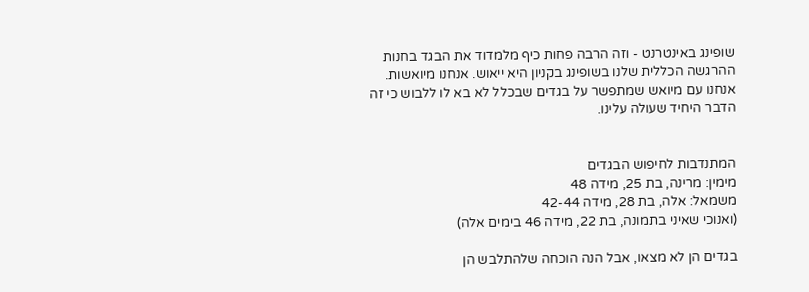שופינג באינטרנט - וזה הרבה פחות כיף מלמדוד את הבגד בחנות
ההרגשה הכללית שלנו בשופינג בקניון היא ייאוש. אנחנו מיואשות. אנחנו עם מיואש שמתפשר על בגדים שבכלל לא בא לו ללבוש כי זה הדבר היחיד שעולה עלינו.


המתנדבות לחיפוש הבגדים
מימין: מרינה, בת 25, מידה 48
משמאל: אלה, בת 28, מידה 42-44
(ואנוכי שאיני בתמונה, בת 22, מידה 46 בימים אלה)

בגדים הן לא מצאו, אבל הנה הוכחה שלהתלבש הן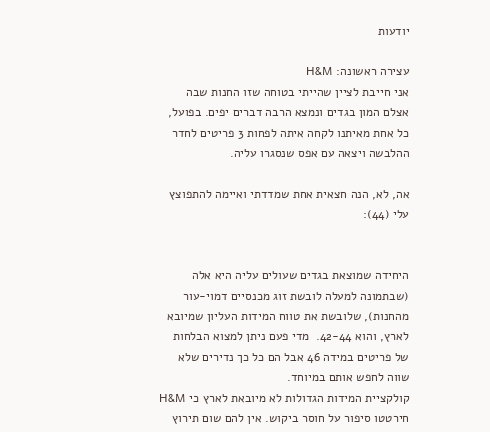יודעות

עצירה ראשונה: H&M
אני חייבת לציין שהייתי בטוחה שזו החנות שבה אצלם המון בגדים ונמצא הרבה דברים יפים. בפועל, כל אחת מאיתנו לקחה איתה לפחות 3 פריטים לחדר ההלבשה ויצאה עם אפס שנסגרו עליה.

אה, לא, הנה חצאית אחת שמדדתי ואיימה להתפוצץ עלי (44):


היחידה שמוצאת בגדים שעולים עליה היא אלה (שבתמונה למעלה לובשת זוג מכנסיים דמוי-עור מהחנות), שלובשת את טווח המידות העליון שמיובא לארץ, והוא 42-44.  מדי פעם ניתן למצוא הבלחות של פריטים במידה 46 אבל הם כל כך נדירים שלא שווה לחפש אותם במיוחד.
קולקציית המידות הגדולות לא מיובאת לארץ כי H&M חירטטו סיפור על חוסר ביקוש. אין להם שום תירוץ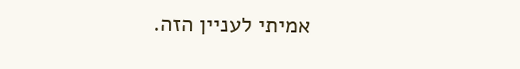אמיתי לעניין הזה.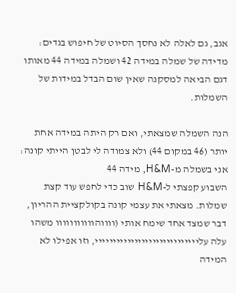אגב, גם לאלה לא נחסך הסיוט של חיפוש בגדים: מדידה של שמלה במידה 42 ושמלה במידה 44 מאותו דגם הביאה למסקנה שאין שום הבדל במידות של השמלות.

הנה השמלה שמצאתי, ואם רק היתה במידה אחת יותר (46 במקום 44) ולא צמודה לי לבטן הייתי קונה:
אני בשמלה מ-H&M, מידה 44
השבוע קפצתי ל-H&M שוב כדי לחפש עוד קצת שמלות. מצאתי את עצמי קונה בקולקציית ההריון, דבר שמצד אחד שימח אותי (ווווהווווווווווו משהו עלה עלייייייייייייייייייייייייייייי, וזו אפילו לא המידה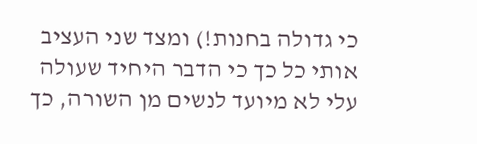כי גדולה בחנות!) ומצד שני העציב אותי כל כך כי הדבר היחיד שעולה עלי לא מיועד לנשים מן השורה, כך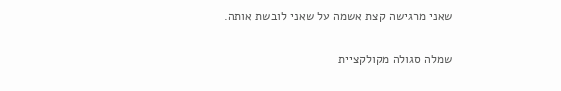שאני מרגישה קצת אשמה על שאני לובשת אותה.

שמלה סגולה מקולקציית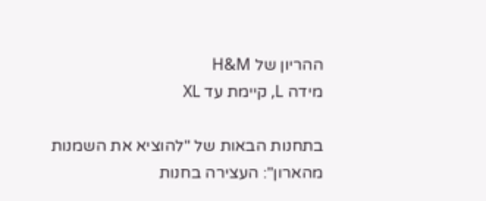ההריון של H&M
מידה L, קיימת עד XL

בתחנות הבאות של "להוציא את השמנות מהארון": העצירה בחנות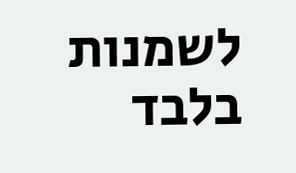לשמנות בלבד